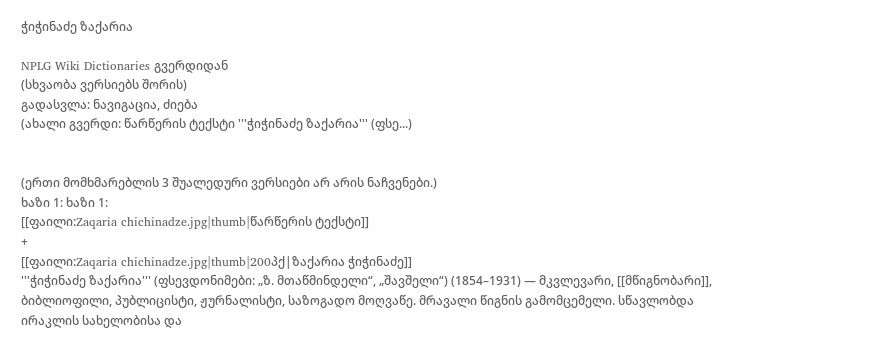ჭიჭინაძე ზაქარია

NPLG Wiki Dictionaries გვერდიდან
(სხვაობა ვერსიებს შორის)
გადასვლა: ნავიგაცია, ძიება
(ახალი გვერდი: წარწერის ტექსტი '''ჭიჭინაძე ზაქარია''' (ფსე...)


(ერთი მომხმარებლის 3 შუალედური ვერსიები არ არის ნაჩვენები.)
ხაზი 1: ხაზი 1:
[[ფაილი:Zaqaria chichinadze.jpg|thumb|წარწერის ტექსტი]]
+
[[ფაილი:Zaqaria chichinadze.jpg|thumb|200პქ|ზაქარია ჭიჭინაძე]]
'''ჭიჭინაძე ზაქარია''' (ფსევდონიმები: „ზ. მთაწმინდელი“, „შავშელი“) (1854–1931) — მკვლევარი, [[მწიგნობარი]], ბიბლიოფილი, პუბლიცისტი, ჟურნალისტი, საზოგადო მოღვაწე. მრავალი წიგნის გამომცემელი. სწავლობდა ირაკლის სახელობისა და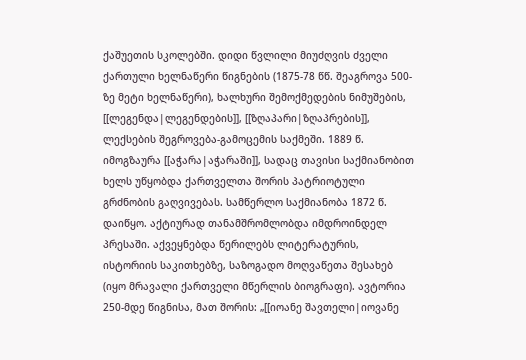ქაშუეთის სკოლებში. დიდი წვლილი მიუძღვის ძველი ქართული ხელნაწერი წიგნების (1875-78 წწ. შეაგროვა 500-ზე მეტი ხელნაწერი), ხალხური შემოქმედების ნიმუშების, [[ლეგენდა|ლეგენდების]], [[ზღაპარი|ზღაპრების]], ლექსების შეგროვება-გამოცემის საქმეში. 1889 წ. იმოგზაურა [[აჭარა|აჭარაში]], სადაც თავისი საქმიანობით ხელს უწყობდა ქართველთა შორის პატრიოტული გრძნობის გაღვივებას. სამწერლო საქმიანობა 1872 წ. დაიწყო. აქტიურად თანამშრომლობდა იმდროინდელ პრესაში. აქვეყნებდა წერილებს ლიტერატურის, ისტორიის საკითხებზე, საზოგადო მოღვაწეთა შესახებ (იყო მრავალი ქართველი მწერლის ბიოგრაფი). ავტორია 250-მდე წიგნისა, მათ შორის: „[[იოანე შავთელი|იოვანე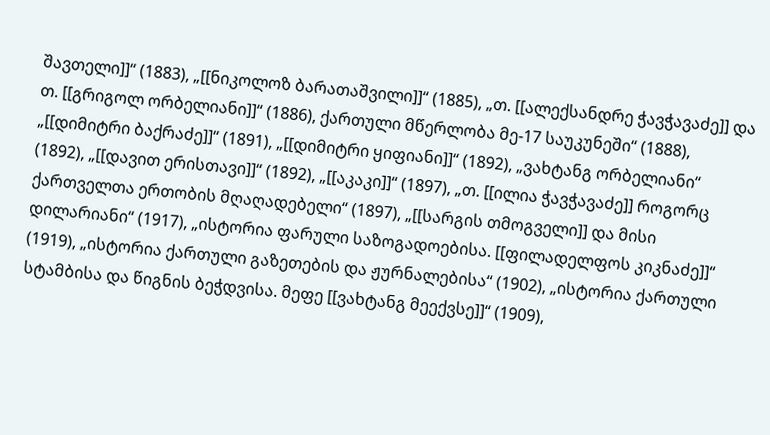შავთელი]]“ (1883), „[[ნიკოლოზ ბარათაშვილი]]“ (1885), „თ. [[ალექსანდრე ჭავჭავაძე]] და თ. [[გრიგოლ ორბელიანი]]“ (1886), ქართული მწერლობა მე-17 საუკუნეში“ (1888), „[[დიმიტრი ბაქრაძე]]“ (1891), „[[დიმიტრი ყიფიანი]]“ (1892), „ვახტანგ ორბელიანი“ (1892), „[[დავით ერისთავი]]“ (1892), „[[აკაკი]]“ (1897), „თ. [[ილია ჭავჭავაძე]] როგორც ქართველთა ერთობის მღაღადებელი“ (1897), „[[სარგის თმოგველი]] და მისი დილარიანი“ (1917), „ისტორია ფარული საზოგადოებისა. [[ფილადელფოს კიკნაძე]]“ (1919), „ისტორია ქართული გაზეთების და ჟურნალებისა“ (1902), „ისტორია ქართული სტამბისა და წიგნის ბეჭდვისა. მეფე [[ვახტანგ მეექვსე]]“ (1909),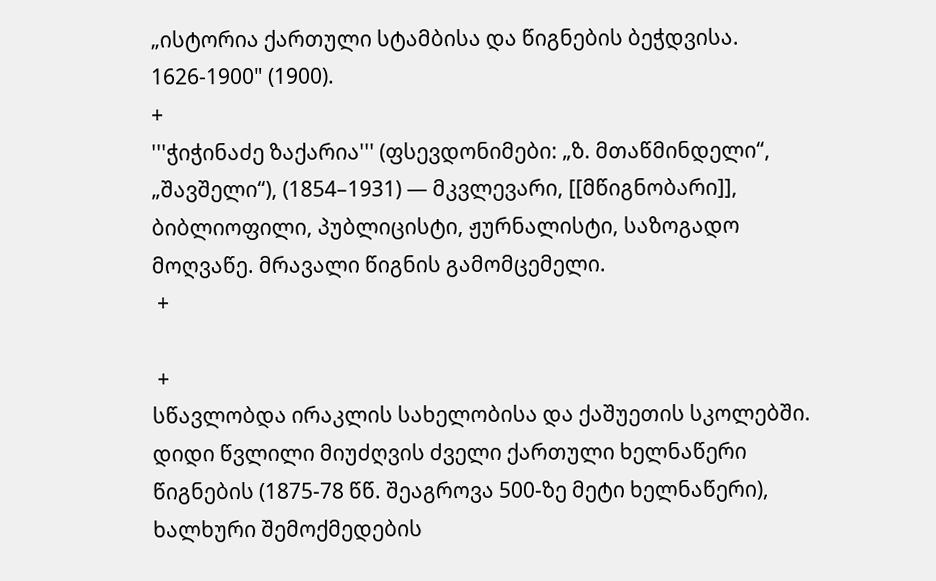„ისტორია ქართული სტამბისა და წიგნების ბეჭდვისა. 1626-1900" (1900).
+
'''ჭიჭინაძე ზაქარია''' (ფსევდონიმები: „ზ. მთაწმინდელი“, „შავშელი“), (1854–1931) — მკვლევარი, [[მწიგნობარი]], ბიბლიოფილი, პუბლიცისტი, ჟურნალისტი, საზოგადო მოღვაწე. მრავალი წიგნის გამომცემელი.
 +

 +
სწავლობდა ირაკლის სახელობისა და ქაშუეთის სკოლებში. დიდი წვლილი მიუძღვის ძველი ქართული ხელნაწერი წიგნების (1875-78 წწ. შეაგროვა 500-ზე მეტი ხელნაწერი), ხალხური შემოქმედების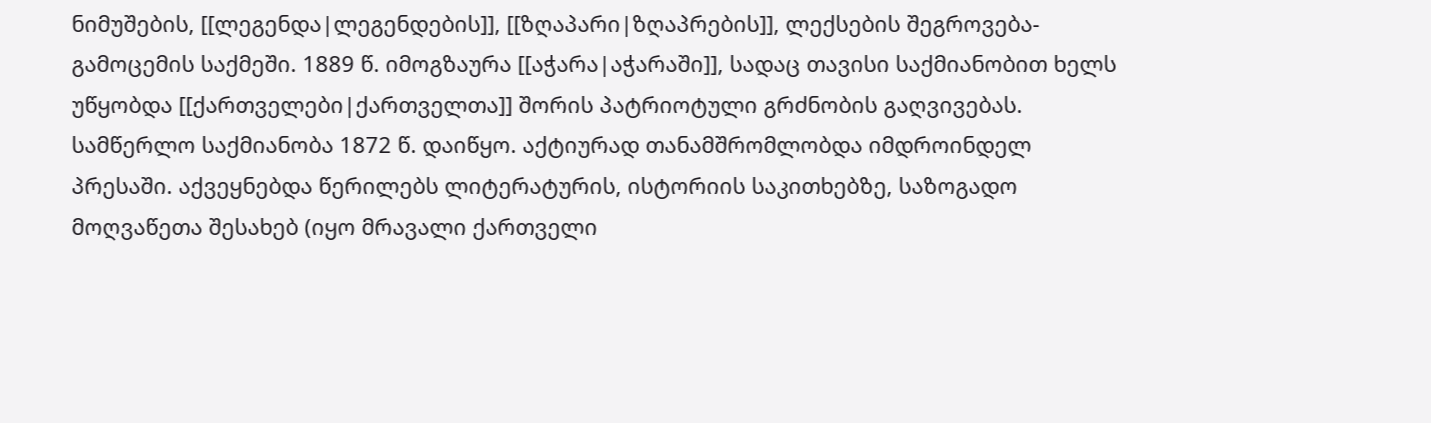ნიმუშების, [[ლეგენდა|ლეგენდების]], [[ზღაპარი|ზღაპრების]], ლექსების შეგროვება-გამოცემის საქმეში. 1889 წ. იმოგზაურა [[აჭარა|აჭარაში]], სადაც თავისი საქმიანობით ხელს უწყობდა [[ქართველები|ქართველთა]] შორის პატრიოტული გრძნობის გაღვივებას. სამწერლო საქმიანობა 1872 წ. დაიწყო. აქტიურად თანამშრომლობდა იმდროინდელ პრესაში. აქვეყნებდა წერილებს ლიტერატურის, ისტორიის საკითხებზე, საზოგადო მოღვაწეთა შესახებ (იყო მრავალი ქართველი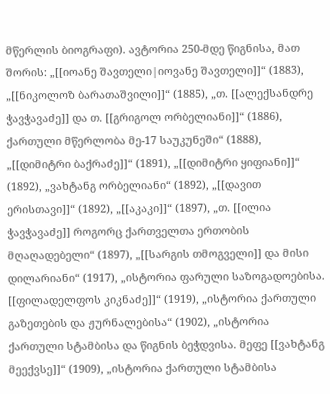მწერლის ბიოგრაფი). ავტორია 250-მდე წიგნისა, მათ შორის: „[[იოანე შავთელი|იოვანე შავთელი]]“ (1883), „[[ნიკოლოზ ბარათაშვილი]]“ (1885), „თ. [[ალექსანდრე ჭავჭავაძე]] და თ. [[გრიგოლ ორბელიანი]]“ (1886), ქართული მწერლობა მე-17 საუკუნეში“ (1888), „[[დიმიტრი ბაქრაძე]]“ (1891), „[[დიმიტრი ყიფიანი]]“ (1892), „ვახტანგ ორბელიანი“ (1892), „[[დავით ერისთავი]]“ (1892), „[[აკაკი]]“ (1897), „თ. [[ილია ჭავჭავაძე]] როგორც ქართველთა ერთობის მღაღადებელი“ (1897), „[[სარგის თმოგველი]] და მისი დილარიანი“ (1917), „ისტორია ფარული საზოგადოებისა. [[ფილადელფოს კიკნაძე]]“ (1919), „ისტორია ქართული გაზეთების და ჟურნალებისა“ (1902), „ისტორია ქართული სტამბისა და წიგნის ბეჭდვისა. მეფე [[ვახტანგ მეექვსე]]“ (1909), „ისტორია ქართული სტამბისა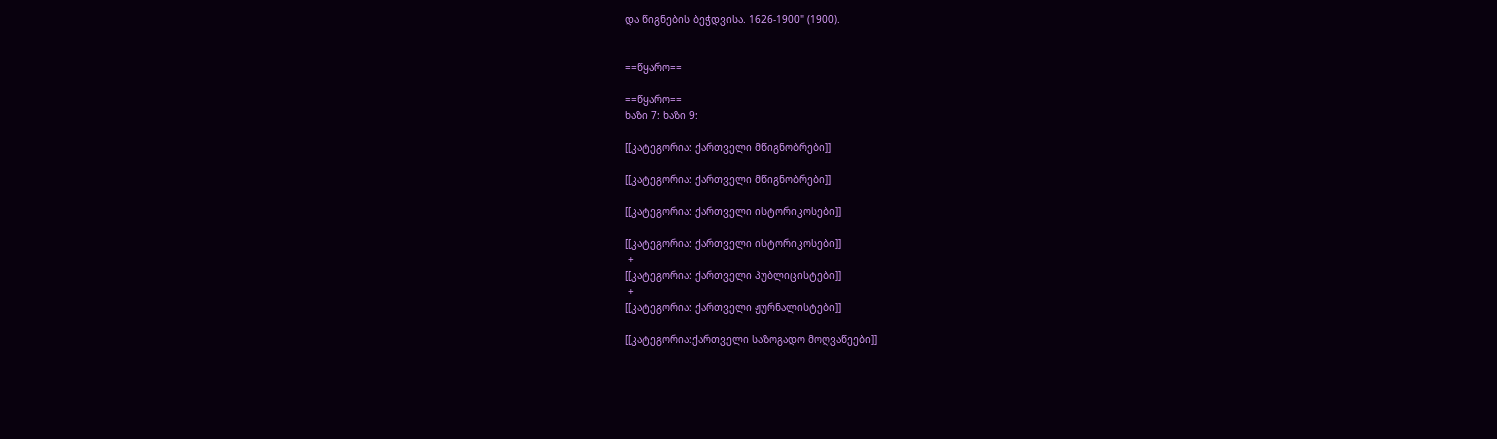და წიგნების ბეჭდვისა. 1626-1900" (1900).


==წყარო==

==წყარო==
ხაზი 7: ხაზი 9:

[[კატეგორია: ქართველი მწიგნობრები]]

[[კატეგორია: ქართველი მწიგნობრები]]

[[კატეგორია: ქართველი ისტორიკოსები]]

[[კატეგორია: ქართველი ისტორიკოსები]]
 +
[[კატეგორია: ქართველი პუბლიცისტები]]
 +
[[კატეგორია: ქართველი ჟურნალისტები]]

[[კატეგორია:ქართველი საზოგადო მოღვაწეები]]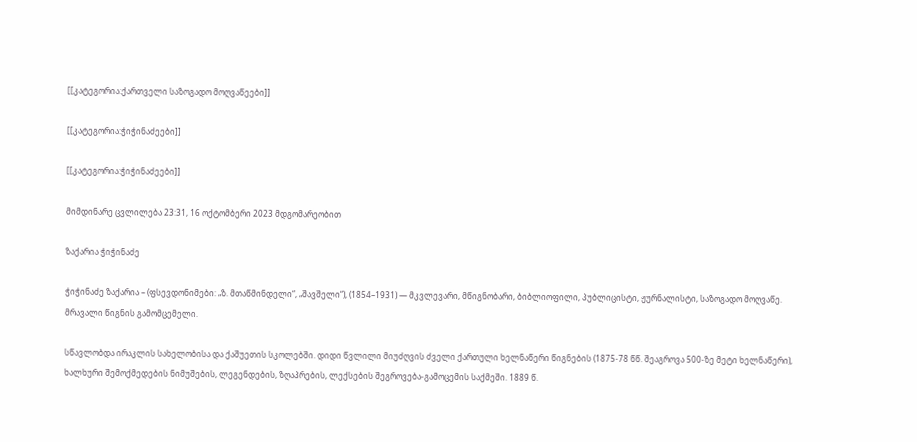[[კატეგორია:ქართველი საზოგადო მოღვაწეები]]

[[კატეგორია:ჭიჭინაძეები]]

[[კატეგორია:ჭიჭინაძეები]]

მიმდინარე ცვლილება 23:31, 16 ოქტომბერი 2023 მდგომარეობით

ზაქარია ჭიჭინაძე

ჭიჭინაძე ზაქარია – (ფსევდონიმები: „ზ. მთაწმინდელი“, „შავშელი“), (1854–1931) — მკვლევარი, მწიგნობარი, ბიბლიოფილი, პუბლიცისტი, ჟურნალისტი, საზოგადო მოღვაწე. მრავალი წიგნის გამომცემელი.

სწავლობდა ირაკლის სახელობისა და ქაშუეთის სკოლებში. დიდი წვლილი მიუძღვის ძველი ქართული ხელნაწერი წიგნების (1875-78 წწ. შეაგროვა 500-ზე მეტი ხელნაწერი), ხალხური შემოქმედების ნიმუშების, ლეგენდების, ზღაპრების, ლექსების შეგროვება-გამოცემის საქმეში. 1889 წ.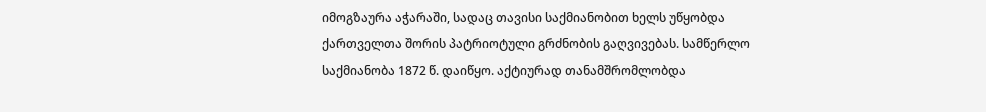იმოგზაურა აჭარაში, სადაც თავისი საქმიანობით ხელს უწყობდა ქართველთა შორის პატრიოტული გრძნობის გაღვივებას. სამწერლო საქმიანობა 1872 წ. დაიწყო. აქტიურად თანამშრომლობდა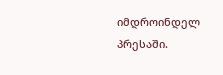იმდროინდელ პრესაში.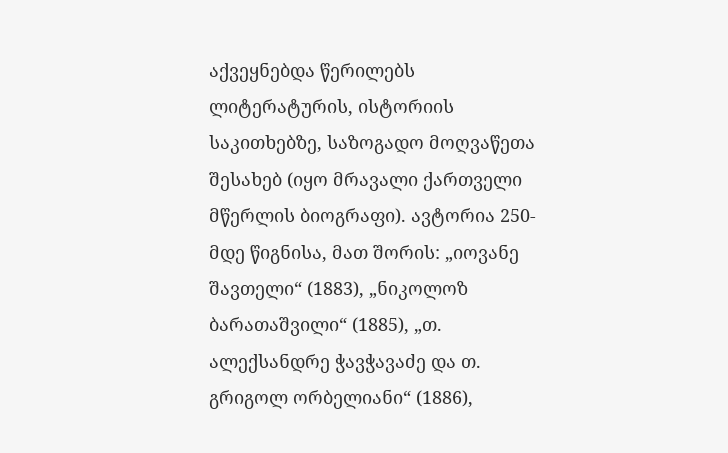აქვეყნებდა წერილებს ლიტერატურის, ისტორიის საკითხებზე, საზოგადო მოღვაწეთა შესახებ (იყო მრავალი ქართველი მწერლის ბიოგრაფი). ავტორია 250-მდე წიგნისა, მათ შორის: „იოვანე შავთელი“ (1883), „ნიკოლოზ ბარათაშვილი“ (1885), „თ. ალექსანდრე ჭავჭავაძე და თ. გრიგოლ ორბელიანი“ (1886),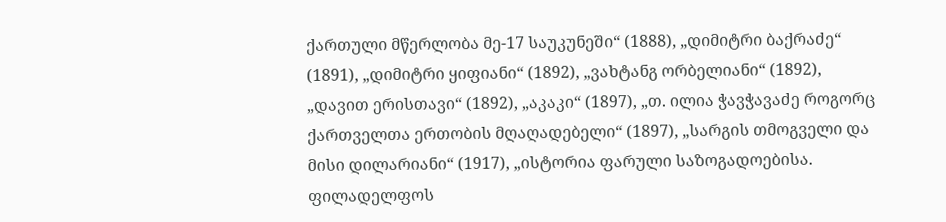ქართული მწერლობა მე-17 საუკუნეში“ (1888), „დიმიტრი ბაქრაძე“ (1891), „დიმიტრი ყიფიანი“ (1892), „ვახტანგ ორბელიანი“ (1892), „დავით ერისთავი“ (1892), „აკაკი“ (1897), „თ. ილია ჭავჭავაძე როგორც ქართველთა ერთობის მღაღადებელი“ (1897), „სარგის თმოგველი და მისი დილარიანი“ (1917), „ისტორია ფარული საზოგადოებისა. ფილადელფოს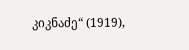კიკნაძე“ (1919),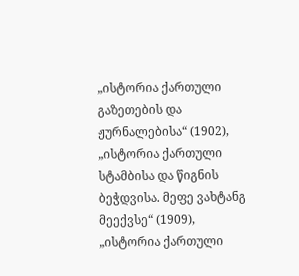„ისტორია ქართული გაზეთების და ჟურნალებისა“ (1902), „ისტორია ქართული სტამბისა და წიგნის ბეჭდვისა. მეფე ვახტანგ მეექვსე“ (1909), „ისტორია ქართული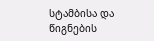სტამბისა და წიგნების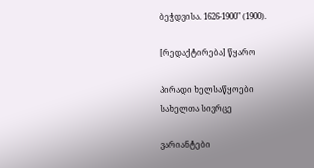ბეჭდვისა. 1626-1900" (1900).

[რედაქტირება] წყარო

პირადი ხელსაწყოები
სახელთა სივრცე

ვარიანტები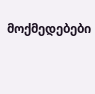მოქმედებები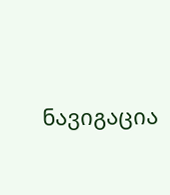ნავიგაცია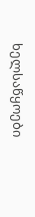ხელსაწყოები